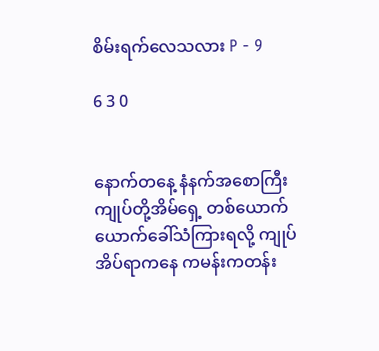စိမ်းရက်လေသလား P - 9

6 3 0


နောက်တနေ့ နံနက်အစောကြီး ကျုပ်တို့အိမ်ရှေ့ တစ်ယောက်ယောက်ခေါ်သံကြားရလို့ ကျုပ်အိပ်ရာကနေ ကမန်းကတန်း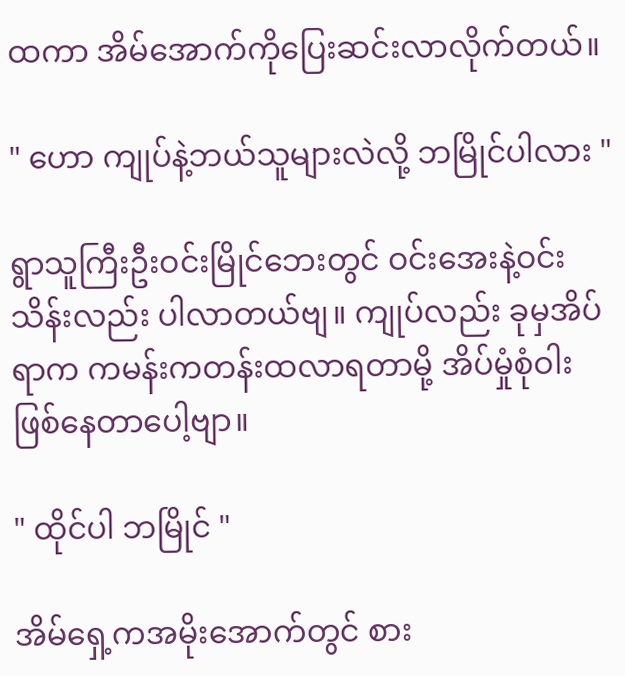ထကာ အိမ်အောက်ကိုပြေးဆင်းလာလိုက်တယ်။

" ဟော ကျုပ်နဲ့ဘယ်သူများလဲလို့ ဘမြိုင်ပါလား "

ရွာသူကြီးဦးဝင်းမြိုင်ဘေးတွင် ဝင်းအေးနဲ့ဝင်းသိန်းလည်း ပါလာတယ်ဗျ။ ကျုပ်လည်း ခုမှအိပ်ရာက ကမန်းကတန်းထလာရတာမို့ အိပ်မှုံစုံဝါး ဖြစ်နေ‌တာပေါ့ဗျာ။

" ထိုင်ပါ ဘမြိုင် "

အိမ်ရှေ့ကအမိုးအောက်တွင် စား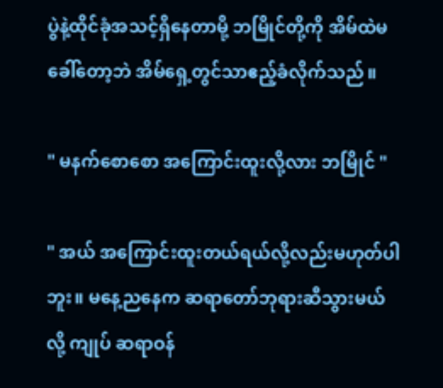ပွဲနဲ့ထိုင်ခုံအသင့်ရှိနေတာမို့ ဘမြိုင်တို့ကို အိမ်ထဲမခေါ်တော့ဘဲ အိမ်ရှေ့တွင်သာဧည့်ခံလိုက်သည်။

" မနက်စောစော အကြောင်းထူးလို့လား ဘမြိုင် "

" အ‌ယ် အကြောင်းထူးတယ်ရယ်လို့လည်းမဟုတ်ပါဘူး။ မနေ့ညနေက ဆရာတော်ဘုရားဆီသွားမယ်လို့ ကျုပ် ဆရာဝန်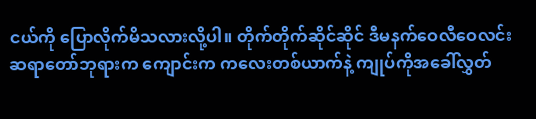ငယ်ကို ပြောလိုက်မိသလားလို့ပါ။ တိုက်တိုက်ဆိုင်ဆိုင် ဒီမနက်ဝေလီဝေလင်း ဆရာတော်ဘုရားက ကျောင်းက ကလေးတစ်ယာက်နဲ့ ကျုပ်ကိုအခေါ်လွှတ်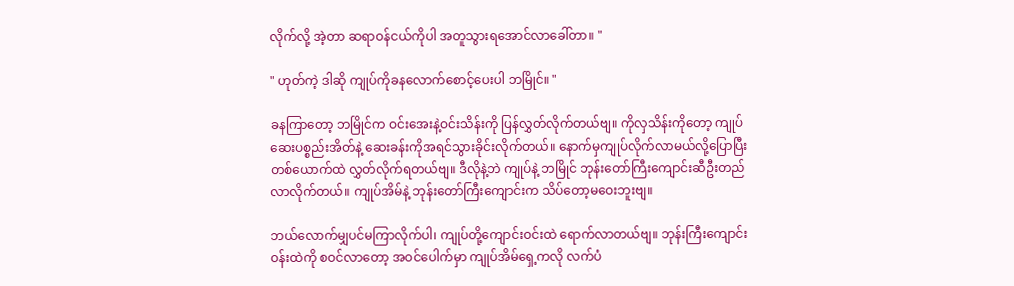လိုက်လို့ အဲ့တာ ဆရာဝန်ငယ်ကိုပါ အတူသွားရအောင်လာခေါ်တာ။ "

" ဟုတ်ကဲ့ ဒါဆို ကျုပ်ကိုခနလောက်စောင့်ပေးပါ ဘမြိုင်။ "

ခနကြာတော့ ဘမြိုင်က ဝင်းအေးနဲ့ဝင်းသိန်းကို ပြန်လွှတ်လိုက်တယ်ဗျ။ ကိုလှသိန်းကိုတော့ ကျုပ်ဆေးပစ္စည်းအိတ်နဲ့ ဆေးခန်းကိုအရင်သွားခိုင်းလိုက်တယ်။ နောက်မှကျုပ်လိုက်လာမယ်လို့ပြောပြီး တစ်ယောက်ထဲ လွှတ်လိုက်ရတယ်ဗျ။ ဒီလိုနဲ့ဘဲ ကျုပ်နဲ့ ဘမြိုင် ဘုန်းတော်ကြီးကျောင်းဆီဦးတည်လာလိုက်တယ်။ ကျုပ်အိမ်နဲ့ ဘုန်းတော်ကြီးကျောင်းက သိပ်တော့မဝေးဘူးဗျ။

ဘယ်လောက်မျှပင်မကြာလိုက်ပါ၊ ကျုပ်တို့ကျောင်းဝင်းထဲ ရောက်လာတယ်ဗျ။ ဘုန်းကြီးကျောင်းဝန်းထဲကို စဝင်လာတော့ အဝင်ပေါက်မှာ ကျုပ်အိမ်ရှေ့ကလို လက်ပံ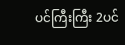ပင်ကြီးကြီး 2ပင်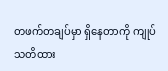တဖက်တချပ်မှာ ရှိနေတာကို ကျုပ်သတိထား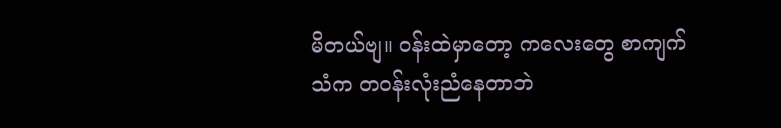မိတယ်ဗျ။ ဝန်းထဲမှာတော့ ကလေးတွေ စာကျက်သံက တဝန်းလုံးညံနေတာဘဲ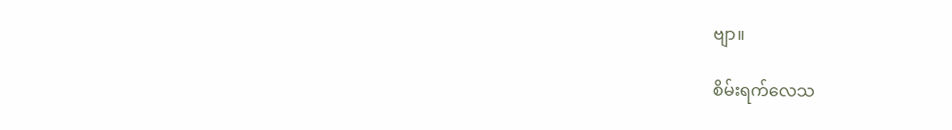ဗျာ။

စိမ်းရက်လေသ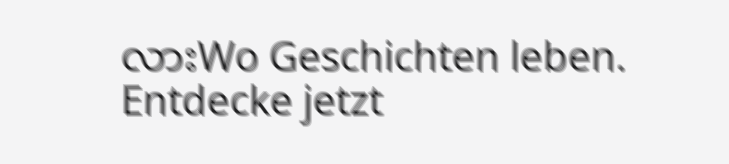လားWo Geschichten leben. Entdecke jetzt